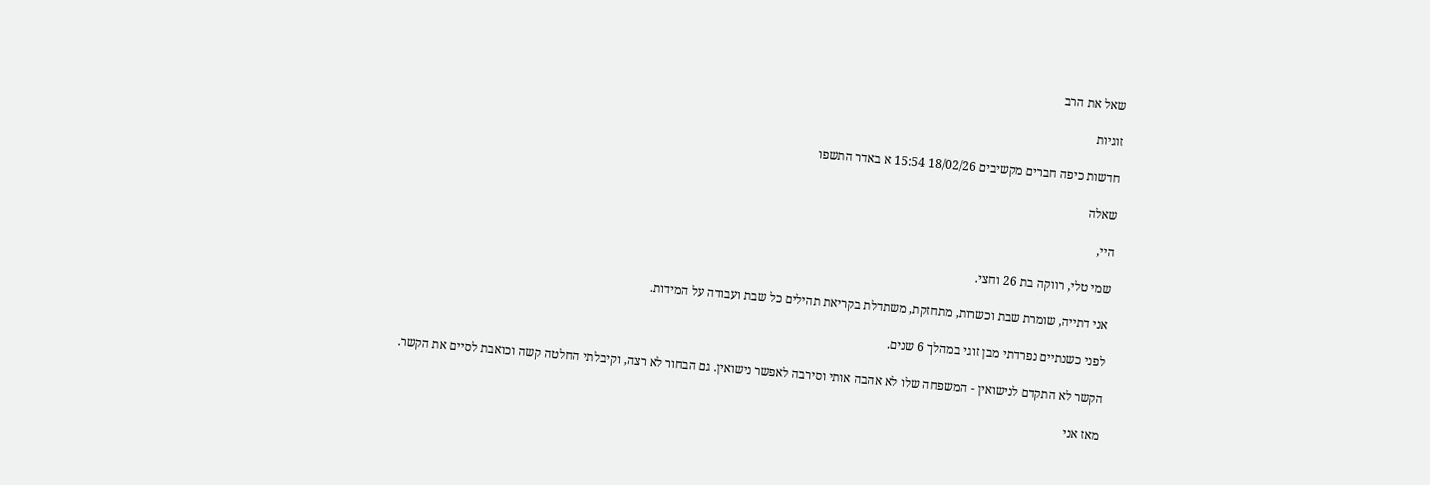שאל את הרב

זוגיות

חדשות כיפה חברים מקשיבים 18/02/26 15:54 א באדר התשפו

שאלה

היי,

שמי טלי, רווקה בת 26 וחצי.

אני דתייה, שומרת שבת וכשרות, מתחזקת, משתדלת בקריאת תהילים כל שבת ועבודה על המידות.

לפני כשנתיים נפרדתי מבן זוגי במהלך 6 שנים.

הקשר לא התקדם לנישואין - המשפחה שלו לא אהבה אותי וסירבה לאפשר נישואין. גם הבחור לא רצה, וקיבלתי החלטה קשה וכואבת לסיים את הקשר.

מאז אני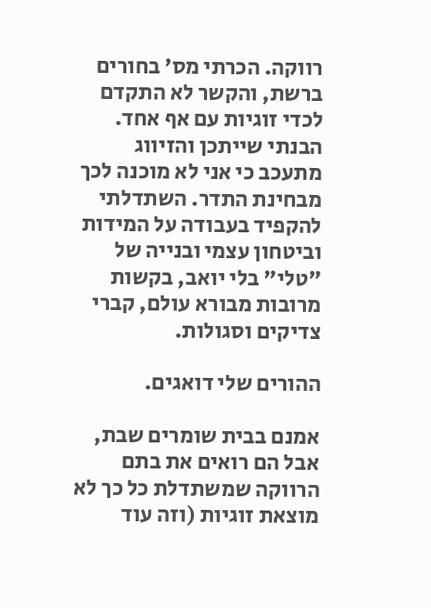רווקה. הכרתי מס' בחורים ברשת, והקשר לא התקדם לכדי זוגיות עם אף אחד. הבנתי שייתכן והזיווג מתעכב כי אני לא מוכנה לכך מבחינת התדר. השתדלתי להקפיד בעבודה על המידות וביטחון עצמי ובנייה של "טלי" בלי יואב, בקשות מרובות מבורא עולם, קברי צדיקים וסגולות.

ההורים שלי דואגים.

אמנם בבית שומרים שבת, אבל הם רואים את בתם הרווקה שמשתדלת כל כך לא מוצאת זוגיות (וזה עוד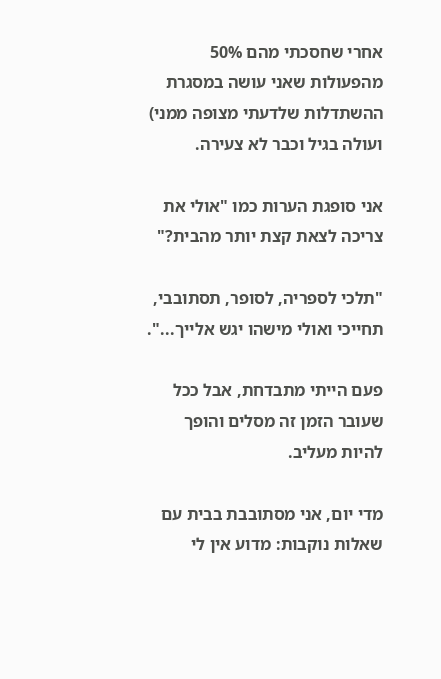אחרי שחסכתי מהם 50% מהפעולות שאני עושה במסגרת ההשתדלות שלדעתי מצופה ממני) ועולה בגיל וכבר לא צעירה.

אני סופגת הערות כמו "אולי את צריכה לצאת קצת יותר מהבית?"

"תלכי לספריה, לסופר, תסתובבי, תחייכי ואולי מישהו יגש אלייך...".

פעם הייתי מתבדחת, אבל ככל שעובר הזמן זה מסלים והופך להיות מעליב.

מדי יום, אני מסתובבת בבית עם שאלות נוקבות: מדוע אין לי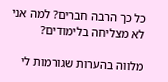כל כך הרבה חברים? למה אני לא מצליחה בלימודים?

מלווה בהערות שגורמות לי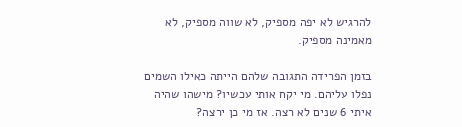להרגיש לא יפה מספיק, לא שווה מספיק, לא מאמינה מספיק.

בזמן הפרידה התגובה שלהם הייתה כאילו השמים נפלו עליהם. מי יקח אותי עכשיו? מישהו שהיה איתי 6 שנים לא רצה. אז מי כן ירצה?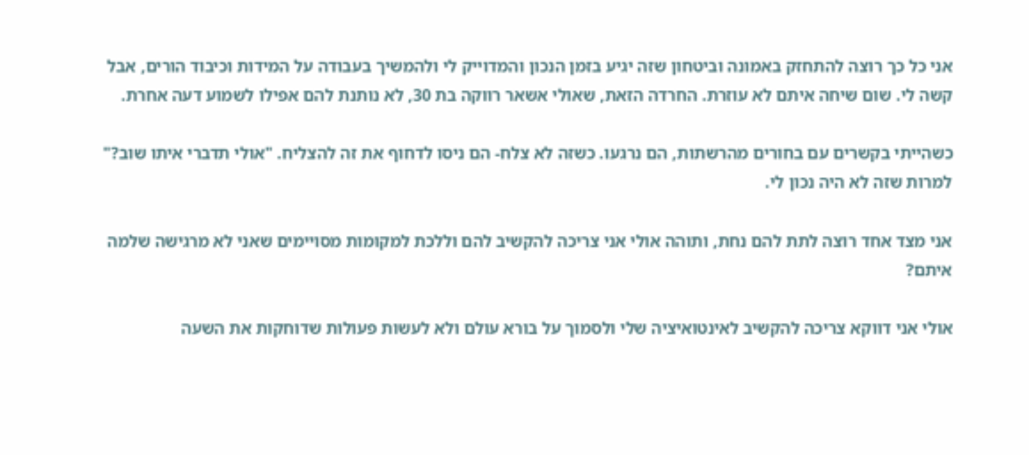אני כל כך רוצה להתחזק באמונה וביטחון שזה יגיע בזמן הנכון והמדוייק לי ולהמשיך בעבודה על המידות וכיבוד הורים, אבל קשה לי. שום שיחה איתם לא עוזרת. החרדה הזאת, שאולי אשאר רווקה בת 30, לא נותנת להם אפילו לשמוע דעה אחרת.

כשהייתי בקשרים עם בחורים מהרשתות, הם נרגעו. כשזה לא צלח- הם ניסו לדחוף את זה להצליח. "אולי תדברי איתו שוב?" למרות שזה לא היה נכון לי.

אני מצד אחד רוצה לתת להם נחת, ותוהה אולי אני צריכה להקשיב להם וללכת למקומות מסויימים שאני לא מרגישה שלמה איתם?

אולי אני דווקא צריכה להקשיב לאינטואיציה שלי ולסמוך על בורא עולם ולא לעשות פעולות שדוחקות את השעה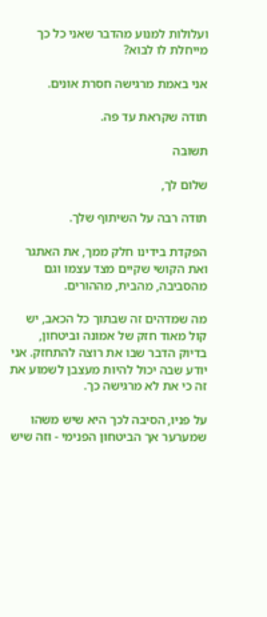ועלולות למנוע מהדבר שאני כל כך מייחלת לו לבוא?

אני באמת מרגישה חסרת אונים.

תודה שקראת עד פה.

תשובה

שלום לך,

תודה רבה על השיתוף שלך.

הפקדת בידינו חלק ממך, את האתגר ואת הקושי שקיים מצד עצמו וגם מהסביבה, מהבית, מההורים.

מה שמדהים זה שבתוך כל הכאב, יש קול מאוד חזק של אמונה וביטחון, בדיוק הדבר שבו את רוצה להתחזק. אני יודע שבה יכול להיות מעצבן לשמוע את זה כי את לא מרגישה כך.

על פניו, הסיבה לכך היא שיש משהו שמערער אך הביטחון הפנימי - וזה שיש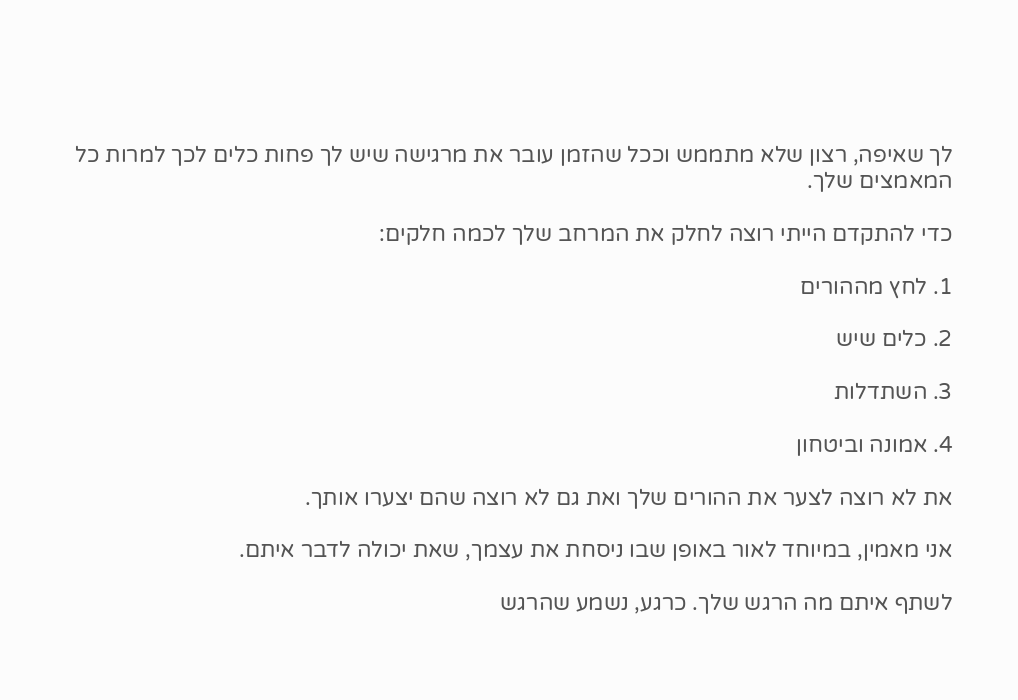לך שאיפה, רצון שלא מתממש וככל שהזמן עובר את מרגישה שיש לך פחות כלים לכך למרות כל המאמצים שלך.

כדי להתקדם הייתי רוצה לחלק את המרחב שלך לכמה חלקים:

1. לחץ מההורים

2. כלים שיש

3. השתדלות

4. אמונה וביטחון

את לא רוצה לצער את ההורים שלך ואת גם לא רוצה שהם יצערו אותך.

אני מאמין, במיוחד לאור באופן שבו ניסחת את עצמך, שאת יכולה לדבר איתם.

לשתף איתם מה הרגש שלך. כרגע, נשמע שהרגש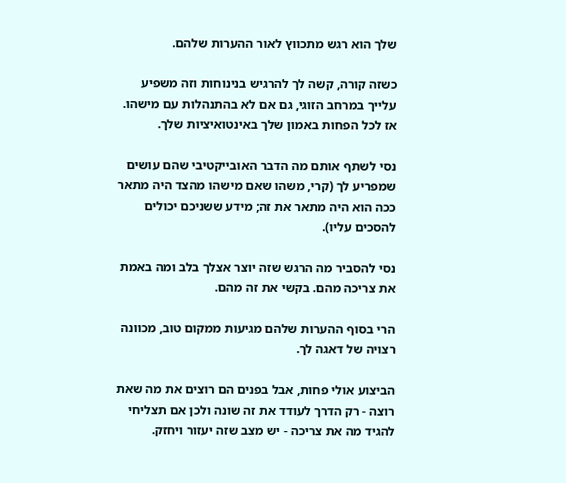שלך הוא רגש מתכווץ לאור ההערות שלהם.

כשזה קורה, קשה לך להרגיש בנינוחות וזה משפיע עלייך במרחב הזוגי, גם אם לא בהתנהלות עם מישהו. אז לכל הפחות באמון שלך באינטואיציות שלך.

נסי לשתף אותם מה הדבר האובייקטיבי שהם עושים שמפריע לך (קרי, משהו שאם מישהו מהצד היה מתאר ככה הוא היה מתאר את זה; מידע ששניכם יכולים להסכים עליו).

נסי להסביר מה הרגש שזה יוצר אצלך בלב ומה באמת את צריכה מהם. בקשי את זה מהם.

הרי בסוף ההערות שלהם מגיעות ממקום טוב, מכוונה רצויה של דאגה לך.

הביצוע אולי פחות, אבל בפנים הם רוצים את מה שאת רוצה - רק הדרך לעודד את זה שונה ולכן אם תצליחי להגיד מה את צריכה - יש מצב שזה יעזור ויחזק.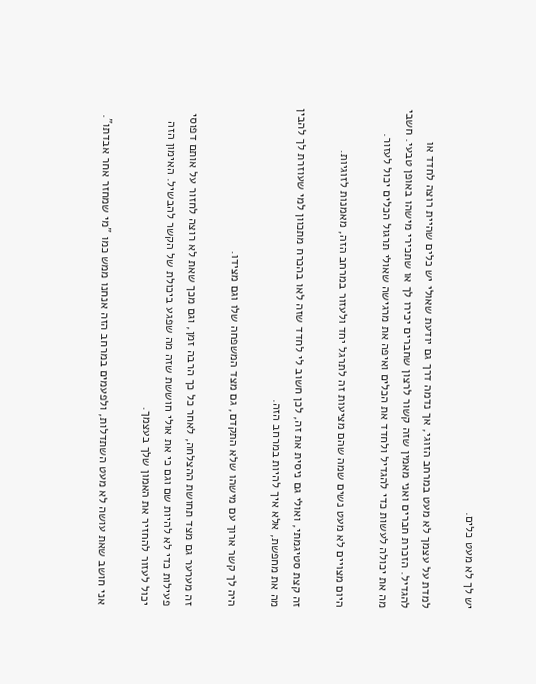יש לך לא מעט כלים.

למדת על עצמך לא מעט במרחב הזוגי, אך נדמה דרך גם יודעת שאולי יש כלים שהיית רוצה לחדד או להגדיל. הזכרת חברים ואני מאמין שזה קשור לרצון שחברים יכירו לך או שתכירי מישהו באופן טבעי. חשבי מה את יכולה לעשות כדי להגדיל ולחדד את הכלים ואיפה את מרגישה שאולי תרגול הכלים יכול לעזור.

היום מצויים לא מעט נשים שמה שהם מציעות זה לתרגל יחד ולעזור במרחב הזה, מאמנות לזוגיות.

זה קצת סטיגמתי, ואולי גם ניסית את זה, לכן חשוב לי לחדד שזה לאו בהכרח מתכוון למי שעוזרת לך להבין מה את מחפשת, אלא איך להיות במרחב הזה.

היה לך קשר ארוך עם מישהו שלא התקדם, גם מצד המשפחה שלו וגם מצידו.

זה מערער גם מצד תחושת ההצלחה, לאחר כל כך הרבה זמן, וגם מכך שאת לא רוצה לחזור על אותם דפוסי פעילות כדי לא להיות שם וגם כי את אולי חוששת שזה מה שפגע ביכולת של הקשר להבשיל. האימון הזה יכול לעזור להחזיר את האמון שלך בעצמך.

אני חושב שאת עושה לא מעט השתדלות, ולפעמים במרחב הזה אנחנו ממש כמו "מי שמחזר אחר אבדתו".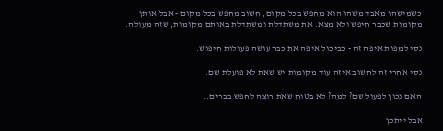כשמישהו מאבד משהו הוא מחפש בכל מקום, חשוב מחפש בכל מקום - אבל אותן מקומות שכבר חיפש ולא מצא. את משתדלת ומשתדלת באותם מקומות, שזה מעולה.

נסי למפות איפה זה - כביכול איפה את כבר עושה פעולות חיפוש.

נסי אחרי זה לחשוב איזה עוד מקומות יש שאת לא פועלת שם.

האם נכון לפעול שם? למה? לא בטוח שאת רוצה לחפש בברים..

אבל ייתכן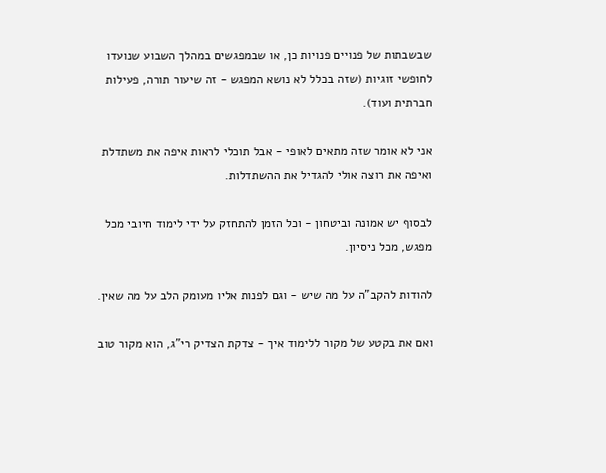שבשבתות של פנויים פנויות כן, או שבמפגשים במהלך השבוע שנועדו לחופשי זוגיות (שזה בכלל לא נושא המפגש - זה שיעור תורה, פעילות חברתית ועוד).

אני לא אומר שזה מתאים לאופי - אבל תוכלי לראות איפה את משתדלת ואיפה את רוצה אולי להגדיל את ההשתדלות.

לבסוף יש אמונה וביטחון - וכל הזמן להתחזק על ידי לימוד חיובי מכל מפגש, מכל ניסיון.

להודות להקב"ה על מה שיש - וגם לפנות אליו מעומק הלב על מה שאין.

ואם את בקטע של מקור ללימוד איך - צדקת הצדיק רי"ג, הוא מקור טוב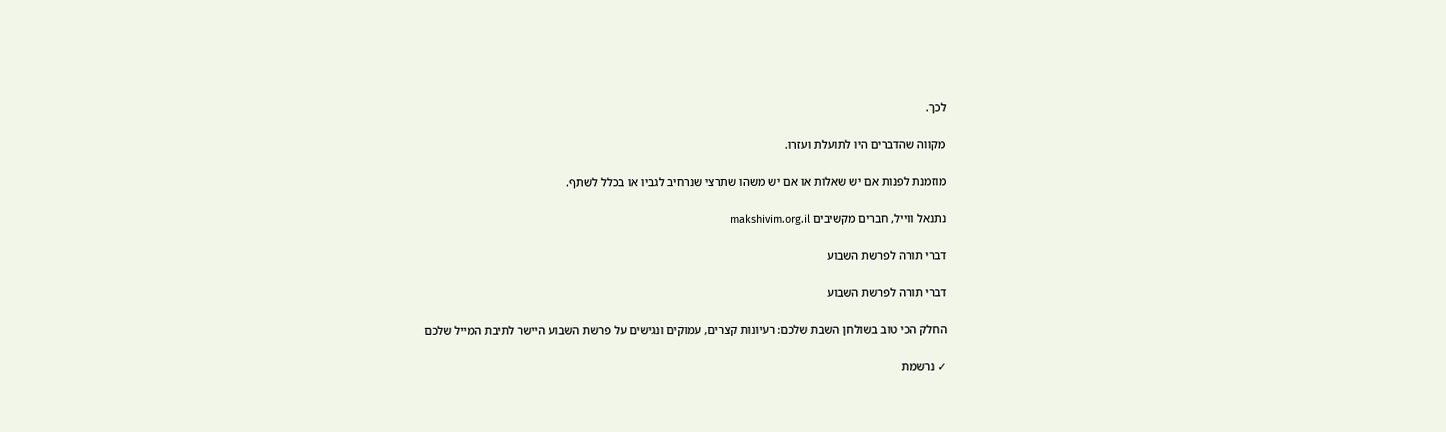לכך.

מקווה שהדברים היו לתועלת ועזרו.

מוזמנת לפנות אם יש שאלות או אם יש משהו שתרצי שנרחיב לגביו או בכלל לשתף.

נתנאל ווייל, חברים מקשיבים makshivim.org.il

דברי תורה לפרשת השבוע

דברי תורה לפרשת השבוע

החלק הכי טוב בשולחן השבת שלכם: רעיונות קצרים, עמוקים ונגישים על פרשת השבוע היישר לתיבת המייל שלכם

✓ נרשמת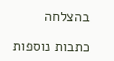בהצלחה

כתבות נוספות